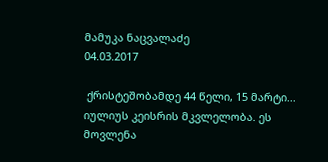მამუკა ნაცვალაძე
04.03.2017

 ქრისტეშობამდე 44 წელი, 15 მარტი... იულიუს კეისრის მკვლელობა. ეს მოვლენა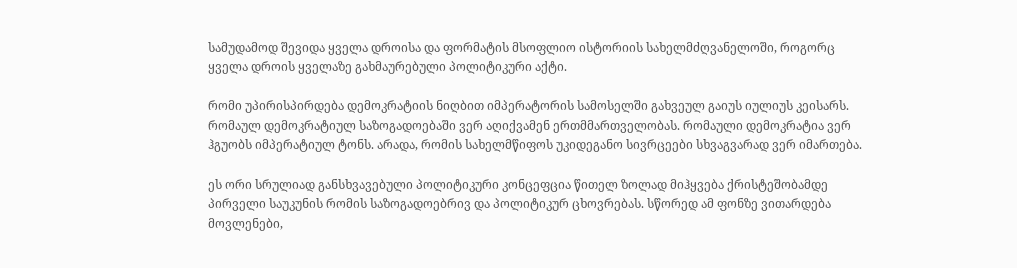სამუდამოდ შევიდა ყველა დროისა და ფორმატის მსოფლიო ისტორიის სახელმძღვანელოში, როგორც ყველა დროის ყველაზე გახმაურებული პოლიტიკური აქტი.

რომი უპირისპირდება დემოკრატიის ნიღბით იმპერატორის სამოსელში გახვეულ გაიუს იულიუს კეისარს. რომაულ დემოკრატიულ საზოგადოებაში ვერ აღიქვამენ ერთმმართველობას. რომაული დემოკრატია ვერ ჰგუობს იმპერატიულ ტონს. არადა, რომის სახელმწიფოს უკიდეგანო სივრცეები სხვაგვარად ვერ იმართება.

ეს ორი სრულიად განსხვავებული პოლიტიკური კონცეფცია წითელ ზოლად მიჰყვება ქრისტეშობამდე პირველი საუკუნის რომის საზოგადოებრივ და პოლიტიკურ ცხოვრებას. სწორედ ამ ფონზე ვითარდება მოვლენები,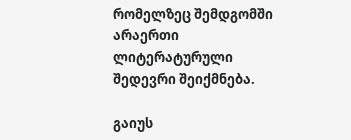რომელზეც შემდგომში არაერთი ლიტერატურული შედევრი შეიქმნება.

გაიუს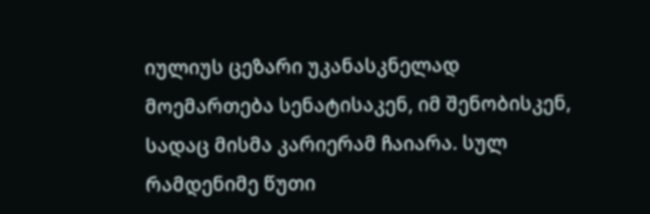იულიუს ცეზარი უკანასკნელად მოემართება სენატისაკენ, იმ შენობისკენ, სადაც მისმა კარიერამ ჩაიარა. სულ რამდენიმე წუთი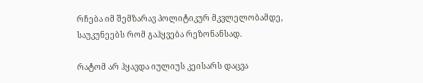რჩება იმ შემზარავ პოლიტიკურ მკვლელობამდე, საუკუნეებს რომ გაჰყვება რეზონანსად.

რატომ არ ჰყავდა იულიუს კეისარს დაცვა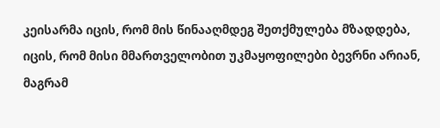კეისარმა იცის, რომ მის წინააღმდეგ შეთქმულება მზადდება, იცის, რომ მისი მმართველობით უკმაყოფილები ბევრნი არიან, მაგრამ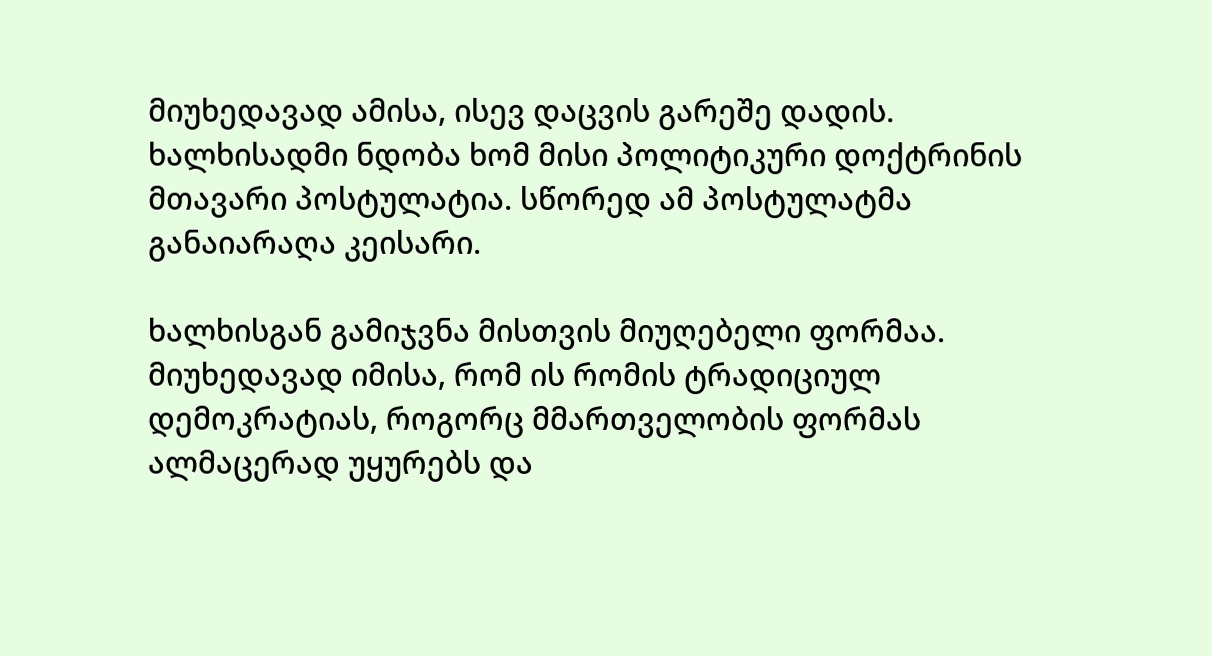მიუხედავად ამისა, ისევ დაცვის გარეშე დადის. ხალხისადმი ნდობა ხომ მისი პოლიტიკური დოქტრინის მთავარი პოსტულატია. სწორედ ამ პოსტულატმა განაიარაღა კეისარი.

ხალხისგან გამიჯვნა მისთვის მიუღებელი ფორმაა. მიუხედავად იმისა, რომ ის რომის ტრადიციულ დემოკრატიას, როგორც მმართველობის ფორმას ალმაცერად უყურებს და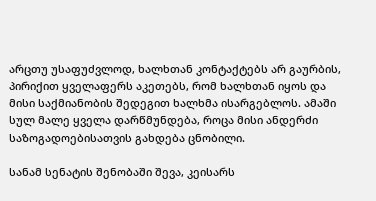არცთუ უსაფუძვლოდ, ხალხთან კონტაქტებს არ გაურბის, პირიქით ყველაფერს აკეთებს, რომ ხალხთან იყოს და მისი საქმიანობის შედეგით ხალხმა ისარგებლოს. ამაში სულ მალე ყველა დარწმუნდება, როცა მისი ანდერძი საზოგადოებისათვის გახდება ცნობილი.

სანამ სენატის შენობაში შევა, კეისარს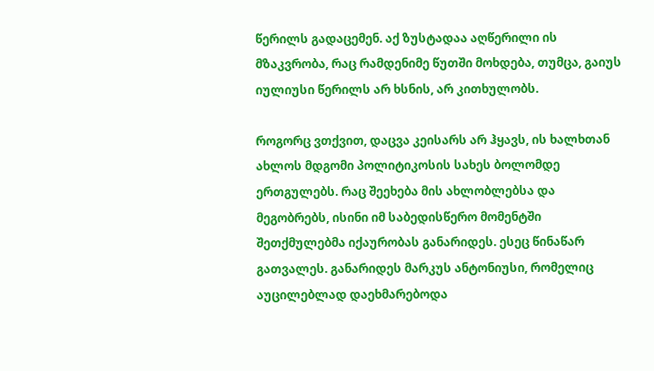წერილს გადაცემენ. აქ ზუსტადაა აღწერილი ის მზაკვრობა, რაც რამდენიმე წუთში მოხდება, თუმცა, გაიუს იულიუსი წერილს არ ხსნის, არ კითხულობს.

როგორც ვთქვით, დაცვა კეისარს არ ჰყავს, ის ხალხთან ახლოს მდგომი პოლიტიკოსის სახეს ბოლომდე ერთგულებს. რაც შეეხება მის ახლობლებსა და მეგობრებს, ისინი იმ საბედისწერო მომენტში შეთქმულებმა იქაურობას განარიდეს. ესეც წინაწარ გათვალეს. განარიდეს მარკუს ანტონიუსი, რომელიც აუცილებლად დაეხმარებოდა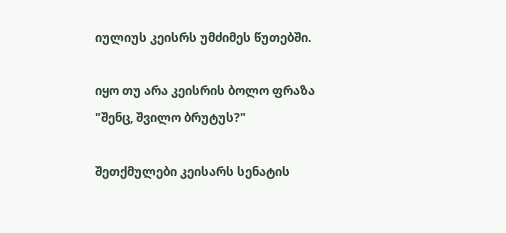იულიუს კეისრს უმძიმეს წუთებში.

იყო თუ არა კეისრის ბოლო ფრაზა "შენც, შვილო ბრუტუს?"

შეთქმულები კეისარს სენატის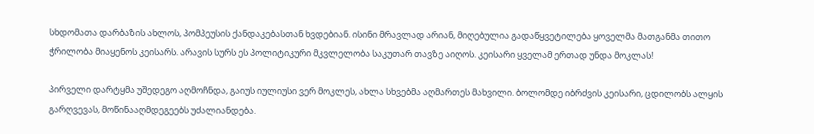სხდომათა დარბაზის ახლოს, პომპეუსის ქანდაკებასთან ხვდებიან. ისინი მრავლად არიან, მიღებულია გადაწყვეტილება ყოველმა მათგანმა თითო ჭრილობა მიაყენოს კეისარს. არავის სურს ეს პოლიტიკური მკვლელობა საკუთარ თავზე აიღოს. კეისარი ყველამ ერთად უნდა მოკლას!

პირველი დარტყმა უშედეგო აღმოჩნდა, გაიუს იულიუსი ვერ მოკლეს, ახლა სხვებმა აღმართეს მახვილი. ბოლომდე იბრძვის კეისარი, ცდილობს ალყის გარღვევას, მოწინააღმდეგეებს უძალიანდება.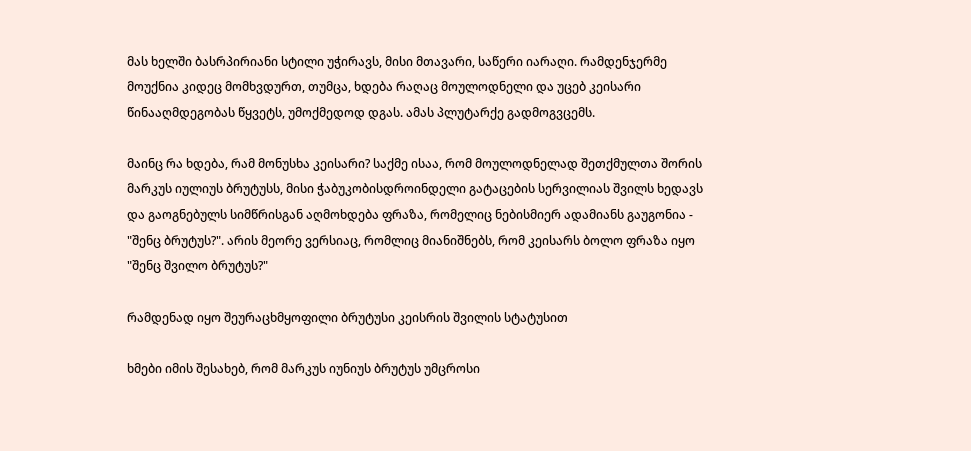მას ხელში ბასრპირიანი სტილი უჭირავს, მისი მთავარი, საწერი იარაღი. რამდენჯერმე მოუქნია კიდეც მომხვდურთ, თუმცა, ხდება რაღაც მოულოდნელი და უცებ კეისარი წინააღმდეგობას წყვეტს, უმოქმედოდ დგას. ამას პლუტარქე გადმოგვცემს.

მაინც რა ხდება, რამ მონუსხა კეისარი? საქმე ისაა, რომ მოულოდნელად შეთქმულთა შორის მარკუს იულიუს ბრუტუსს, მისი ჭაბუკობისდროინდელი გატაცების სერვილიას შვილს ხედავს და გაოგნებულს სიმწრისგან აღმოხდება ფრაზა, რომელიც ნებისმიერ ადამიანს გაუგონია - "შენც ბრუტუს?". არის მეორე ვერსიაც, რომლიც მიანიშნებს, რომ კეისარს ბოლო ფრაზა იყო "შენც შვილო ბრუტუს?"

რამდენად იყო შეურაცხმყოფილი ბრუტუსი კეისრის შვილის სტატუსით

ხმები იმის შესახებ, რომ მარკუს იუნიუს ბრუტუს უმცროსი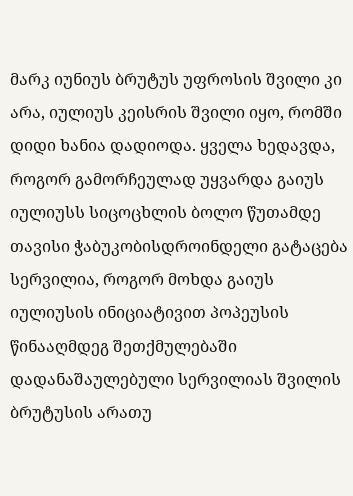მარკ იუნიუს ბრუტუს უფროსის შვილი კი არა, იულიუს კეისრის შვილი იყო, რომში დიდი ხანია დადიოდა. ყველა ხედავდა, როგორ გამორჩეულად უყვარდა გაიუს იულიუსს სიცოცხლის ბოლო წუთამდე თავისი ჭაბუკობისდროინდელი გატაცება სერვილია, როგორ მოხდა გაიუს იულიუსის ინიციატივით პოპეუსის წინააღმდეგ შეთქმულებაში დადანაშაულებული სერვილიას შვილის ბრუტუსის არათუ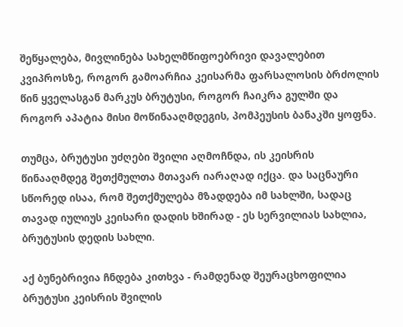შეწყალება, მივლინება სახელმწიფოებრივი დავალებით კვიპროსზე, როგორ გამოარჩია კეისარმა ფარსალოსის ბრძოლის წინ ყველასგან მარკუს ბრუტუსი, როგორ ჩაიკრა გულში და როგორ აპატია მისი მოწინააღმდეგის, პომპეუსის ბანაკში ყოფნა.

თუმცა, ბრუტუსი უძღები შვილი აღმოჩნდა, ის კეისრის წინააღმდეგ შეთქმულთა მთავარ იარაღად იქცა. და საცნაური სწორედ ისაა, რომ შეთქმულება მზადდება იმ სახლში, სადაც თავად იულიუს კეისარი დადის ხშირად - ეს სერვილიას სახლია, ბრუტუსის დედის სახლი.

აქ ბუნებრივია ჩნდება კითხვა - რამდენად შეურაცხოფილია ბრუტუსი კეისრის შვილის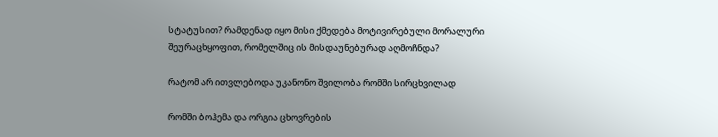სტატუსით? რამდენად იყო მისი ქმედება მოტივირებული მორალური შეურაცხყოფით, რომელშიც ის მისდაუნებურად აღმოჩნდა?

რატომ არ ითვლებოდა უკანონო შვილობა რომში სირცხვილად

რომში ბოჰემა და ორგია ცხოვრების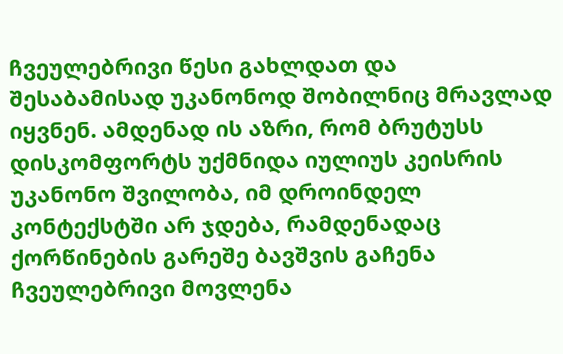ჩვეულებრივი წესი გახლდათ და შესაბამისად უკანონოდ შობილნიც მრავლად იყვნენ. ამდენად ის აზრი, რომ ბრუტუსს დისკომფორტს უქმნიდა იულიუს კეისრის უკანონო შვილობა, იმ დროინდელ კონტექსტში არ ჯდება, რამდენადაც ქორწინების გარეშე ბავშვის გაჩენა ჩვეულებრივი მოვლენა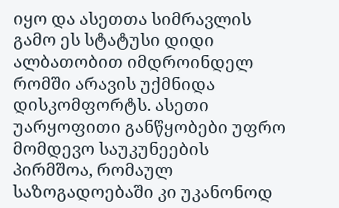იყო და ასეთთა სიმრავლის გამო ეს სტატუსი დიდი ალბათობით იმდროინდელ რომში არავის უქმნიდა დისკომფორტს. ასეთი უარყოფითი განწყობები უფრო მომდევო საუკუნეების პირმშოა, რომაულ საზოგადოებაში კი უკანონოდ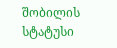შობილის სტატუსი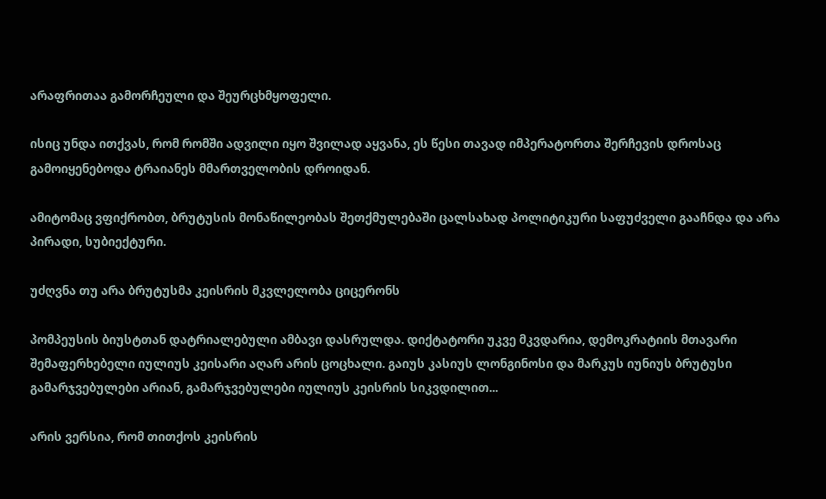არაფრითაა გამორჩეული და შეურცხმყოფელი.

ისიც უნდა ითქვას, რომ რომში ადვილი იყო შვილად აყვანა, ეს წესი თავად იმპერატორთა შერჩევის დროსაც გამოიყენებოდა ტრაიანეს მმართველობის დროიდან.

ამიტომაც ვფიქრობთ, ბრუტუსის მონაწილეობას შეთქმულებაში ცალსახად პოლიტიკური საფუძველი გააჩნდა და არა პირადი, სუბიექტური.

უძღვნა თუ არა ბრუტუსმა კეისრის მკვლელობა ციცერონს

პომპეუსის ბიუსტთან დატრიალებული ამბავი დასრულდა. დიქტატორი უკვე მკვდარია, დემოკრატიის მთავარი შემაფერხებელი იულიუს კეისარი აღარ არის ცოცხალი. გაიუს კასიუს ლონგინოსი და მარკუს იუნიუს ბრუტუსი გამარჯვებულები არიან, გამარჯვებულები იულიუს კეისრის სიკვდილით...

არის ვერსია, რომ თითქოს კეისრის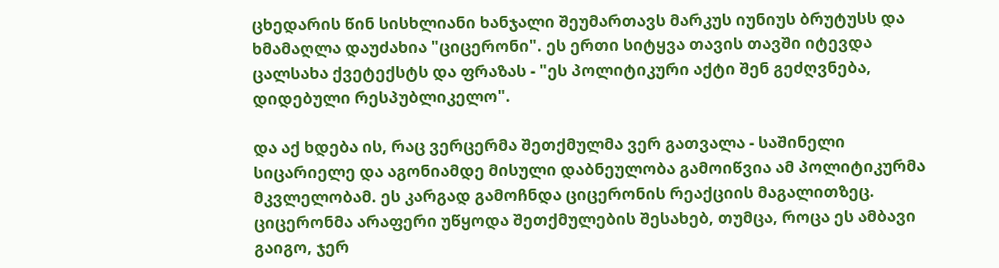ცხედარის წინ სისხლიანი ხანჯალი შეუმართავს მარკუს იუნიუს ბრუტუსს და ხმამაღლა დაუძახია "ციცერონი". ეს ერთი სიტყვა თავის თავში იტევდა ცალსახა ქვეტექსტს და ფრაზას - "ეს პოლიტიკური აქტი შენ გეძღვნება, დიდებული რესპუბლიკელო".

და აქ ხდება ის, რაც ვერცერმა შეთქმულმა ვერ გათვალა - საშინელი სიცარიელე და აგონიამდე მისული დაბნეულობა გამოიწვია ამ პოლიტიკურმა მკვლელობამ. ეს კარგად გამოჩნდა ციცერონის რეაქციის მაგალითზეც. ციცერონმა არაფერი უწყოდა შეთქმულების შესახებ, თუმცა, როცა ეს ამბავი გაიგო, ჯერ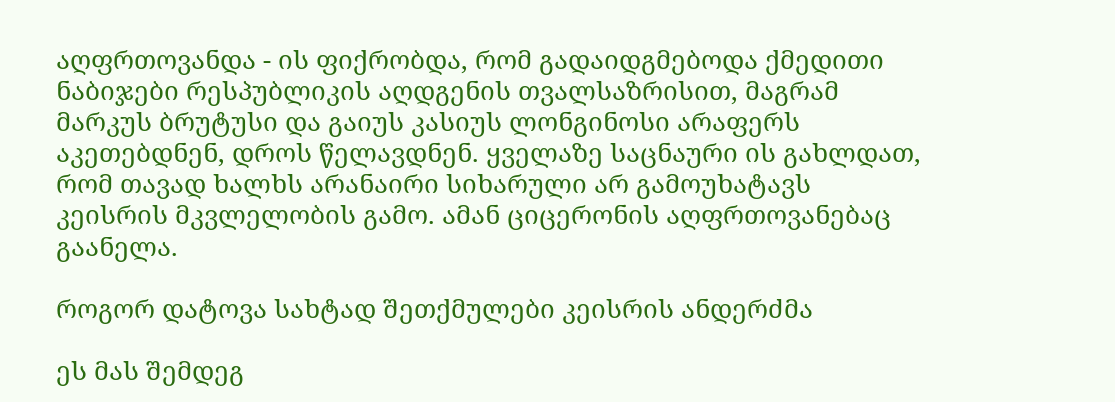აღფრთოვანდა - ის ფიქრობდა, რომ გადაიდგმებოდა ქმედითი ნაბიჯები რესპუბლიკის აღდგენის თვალსაზრისით, მაგრამ მარკუს ბრუტუსი და გაიუს კასიუს ლონგინოსი არაფერს აკეთებდნენ, დროს წელავდნენ. ყველაზე საცნაური ის გახლდათ, რომ თავად ხალხს არანაირი სიხარული არ გამოუხატავს კეისრის მკვლელობის გამო. ამან ციცერონის აღფრთოვანებაც გაანელა.

როგორ დატოვა სახტად შეთქმულები კეისრის ანდერძმა

ეს მას შემდეგ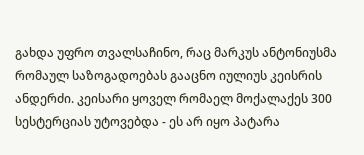გახდა უფრო თვალსაჩინო, რაც მარკუს ანტონიუსმა რომაულ საზოგადოებას გააცნო იულიუს კეისრის ანდერძი. კეისარი ყოველ რომაელ მოქალაქეს 300 სესტერციას უტოვებდა - ეს არ იყო პატარა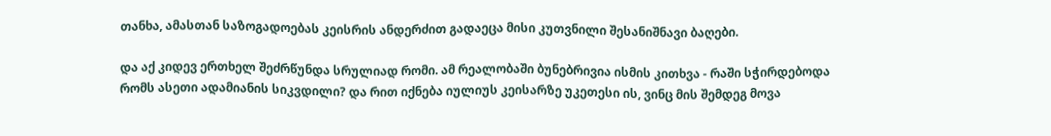თანხა, ამასთან საზოგადოებას კეისრის ანდერძით გადაეცა მისი კუთვნილი შესანიშნავი ბაღები.

და აქ კიდევ ერთხელ შეძრწუნდა სრულიად რომი. ამ რეალობაში ბუნებრივია ისმის კითხვა - რაში სჭირდებოდა რომს ასეთი ადამიანის სიკვდილი? და რით იქნება იულიუს კეისარზე უკეთესი ის, ვინც მის შემდეგ მოვა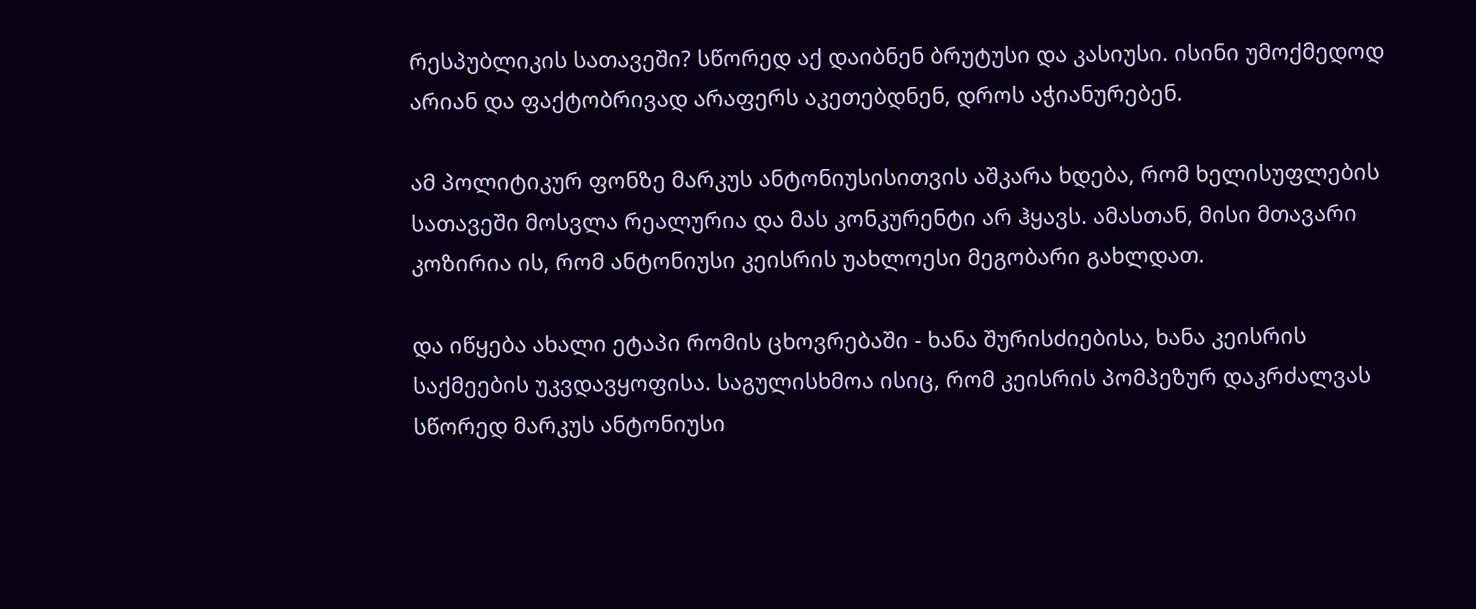რესპუბლიკის სათავეში? სწორედ აქ დაიბნენ ბრუტუსი და კასიუსი. ისინი უმოქმედოდ არიან და ფაქტობრივად არაფერს აკეთებდნენ, დროს აჭიანურებენ.

ამ პოლიტიკურ ფონზე მარკუს ანტონიუსისითვის აშკარა ხდება, რომ ხელისუფლების სათავეში მოსვლა რეალურია და მას კონკურენტი არ ჰყავს. ამასთან, მისი მთავარი კოზირია ის, რომ ანტონიუსი კეისრის უახლოესი მეგობარი გახლდათ.

და იწყება ახალი ეტაპი რომის ცხოვრებაში - ხანა შურისძიებისა, ხანა კეისრის საქმეების უკვდავყოფისა. საგულისხმოა ისიც, რომ კეისრის პომპეზურ დაკრძალვას სწორედ მარკუს ანტონიუსი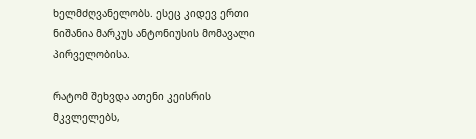ხელმძღვანელობს. ესეც კიდევ ერთი ნიშანია მარკუს ანტონიუსის მომავალი პირველობისა.

რატომ შეხვდა ათენი კეისრის მკვლელებს,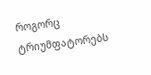როგორც ტრიუმფატორებს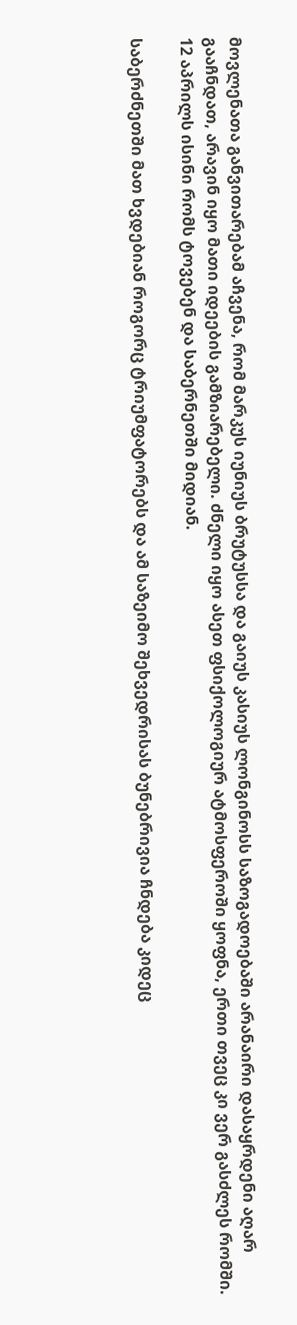მოვლენათა განვითარებამ აჩვენა, რომ მარკუს იუნიუს ბრუტუსსა და გაიუს კასიუს ლონგინოსს საზოგადოებაში არანაირი დასაყრდენი აღარ გააჩნდათ, არავინ იყო მათი იდეების გამზიარებელი. ძნელი იყო ასეთ ფსიქოლოგიურ ატმოსფეროში ყოფნა, ერთი თვეც კი ვერ გასძლეს რომში. 12 აპრილს ისინი რომს ტოვებენ და საბერნეთში მიდიან.

საბერძნეთში მათ ხვდებიან როგორც ტრიუმფატორებს და ამ საზეიმო შეხვედრისას ბუნებრივია ჩნდება კიდეც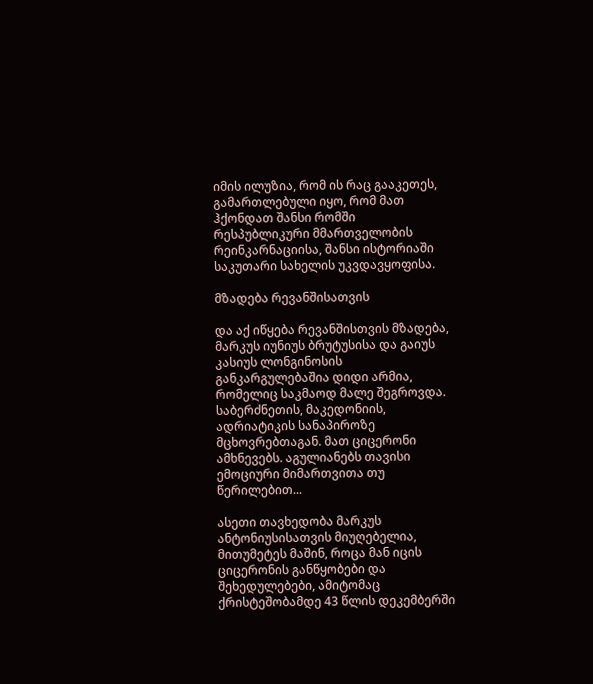იმის ილუზია, რომ ის რაც გააკეთეს, გამართლებული იყო, რომ მათ ჰქონდათ შანსი რომში რესპუბლიკური მმართველობის რეინკარნაციისა, შანსი ისტორიაში საკუთარი სახელის უკვდავყოფისა.

მზადება რევანშისათვის

და აქ იწყება რევანშისთვის მზადება, მარკუს იუნიუს ბრუტუსისა და გაიუს კასიუს ლონგინოსის განკარგულებაშია დიდი არმია, რომელიც საკმაოდ მალე შეგროვდა. საბერძნეთის, მაკედონიის, ადრიატიკის სანაპიროზე მცხოვრებთაგან. მათ ციცერონი ამხნევებს. აგულიანებს თავისი ემოციური მიმართვითა თუ წერილებით...

ასეთი თავხედობა მარკუს ანტონიუსისათვის მიუღებელია, მითუმეტეს მაშინ, როცა მან იცის ციცერონის განწყობები და შეხედულებები, ამიტომაც ქრისტეშობამდე 43 წლის დეკემბერში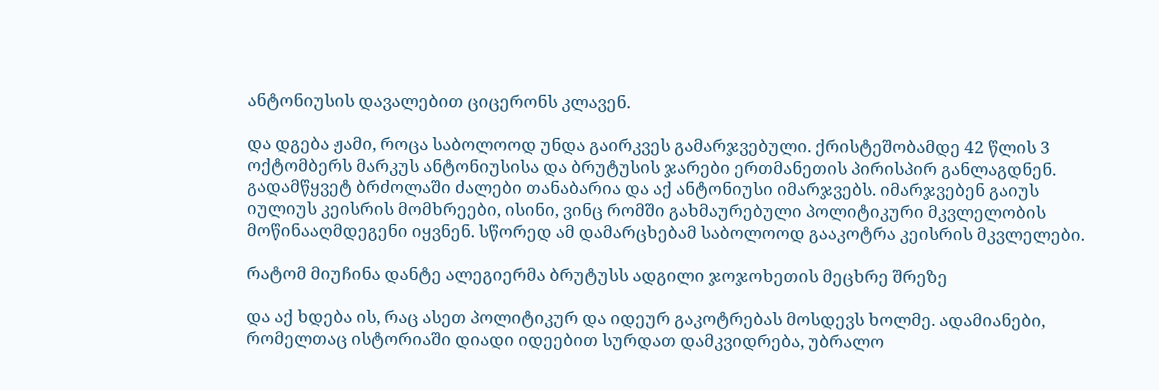ანტონიუსის დავალებით ციცერონს კლავენ.

და დგება ჟამი, როცა საბოლოოდ უნდა გაირკვეს გამარჯვებული. ქრისტეშობამდე 42 წლის 3 ოქტომბერს მარკუს ანტონიუსისა და ბრუტუსის ჯარები ერთმანეთის პირისპირ განლაგდნენ. გადამწყვეტ ბრძოლაში ძალები თანაბარია და აქ ანტონიუსი იმარჯვებს. იმარჯვებენ გაიუს იულიუს კეისრის მომხრეები, ისინი, ვინც რომში გახმაურებული პოლიტიკური მკვლელობის მოწინააღმდეგენი იყვნენ. სწორედ ამ დამარცხებამ საბოლოოდ გააკოტრა კეისრის მკვლელები.

რატომ მიუჩინა დანტე ალეგიერმა ბრუტუსს ადგილი ჯოჯოხეთის მეცხრე შრეზე

და აქ ხდება ის, რაც ასეთ პოლიტიკურ და იდეურ გაკოტრებას მოსდევს ხოლმე. ადამიანები, რომელთაც ისტორიაში დიადი იდეებით სურდათ დამკვიდრება, უბრალო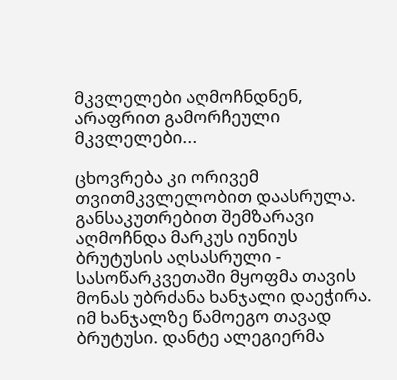მკვლელები აღმოჩნდნენ, არაფრით გამორჩეული მკვლელები...

ცხოვრება კი ორივემ თვითმკვლელობით დაასრულა. განსაკუთრებით შემზარავი აღმოჩნდა მარკუს იუნიუს ბრუტუსის აღსასრული - სასოწარკვეთაში მყოფმა თავის მონას უბრძანა ხანჯალი დაეჭირა. იმ ხანჯალზე წამოეგო თავად ბრუტუსი. დანტე ალეგიერმა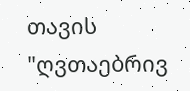თავის "ღვთაებრივ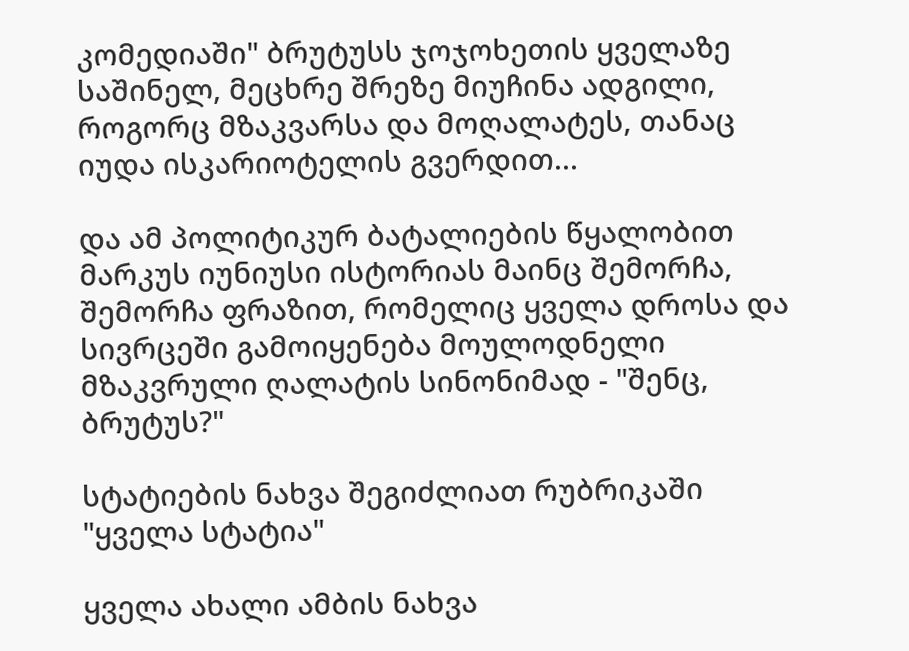კომედიაში" ბრუტუსს ჯოჯოხეთის ყველაზე საშინელ, მეცხრე შრეზე მიუჩინა ადგილი, როგორც მზაკვარსა და მოღალატეს, თანაც იუდა ისკარიოტელის გვერდით...

და ამ პოლიტიკურ ბატალიების წყალობით მარკუს იუნიუსი ისტორიას მაინც შემორჩა, შემორჩა ფრაზით, რომელიც ყველა დროსა და სივრცეში გამოიყენება მოულოდნელი მზაკვრული ღალატის სინონიმად - "შენც, ბრუტუს?"

სტატიების ნახვა შეგიძლიათ რუბრიკაში "ყველა სტატია"

ყველა ახალი ამბის ნახვა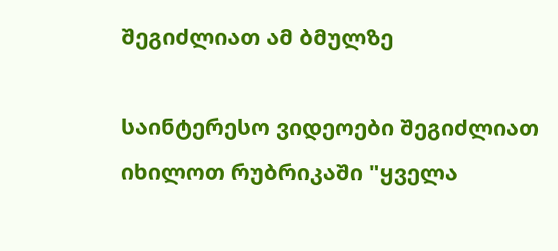შეგიძლიათ ამ ბმულზე

საინტერესო ვიდეოები შეგიძლიათ იხილოთ რუბრიკაში "ყველა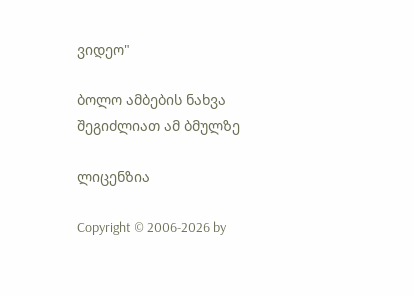ვიდეო"

ბოლო ამბების ნახვა შეგიძლიათ ამ ბმულზე

ლიცენზია

Copyright © 2006-2026 by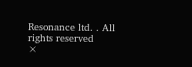Resonance ltd. . All rights reserved
×